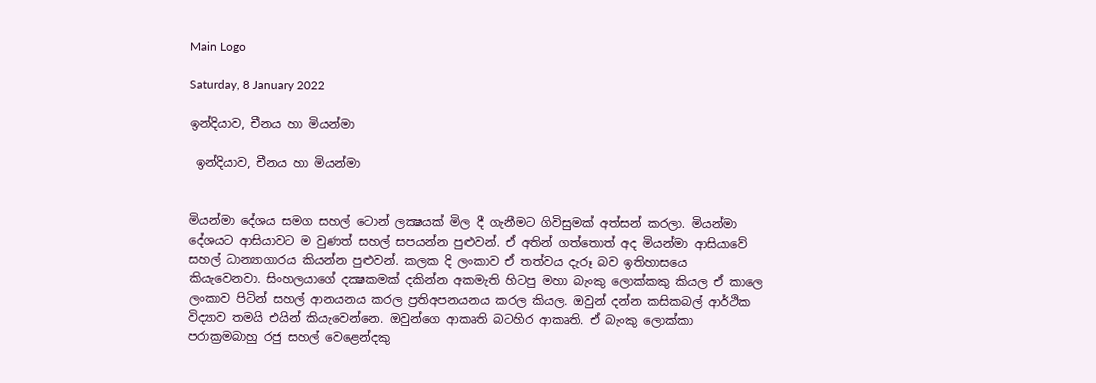Main Logo

Saturday, 8 January 2022

ඉන්දියාව, චීනය හා මියන්මා

 ඉන්දියාව, චීනය හා මියන්මා


මියන්මා දේශය සමග සහල් ටොන් ලක්‍ෂයක් මිල දී ගැනීමට ගිවිසුමක් අත්සන් කරලා. මියන්මා දේශයට ආසියාවට ම වුණත් සහල් සපයන්න පුළුවන්. ඒ අතින් ගත්තොත් අද මියන්මා ආසියාවේ සහල් ධාන්‍යාගාරය කියන්න පුළුවන්. කලක දි ලංකාව ඒ තත්වය දැරූ බව ඉතිහාසයෙ කියැවෙනවා. සිංහලයාගේ දක්‍ෂකමක් දකින්න අකමැති හිටපු මහා බැංකු ලොක්කකු කියල ඒ කාලෙ ලංකාව පිටින් සහල් ආනයනය කරල ප්‍රතිඅපනයනය කරල කියල. ඔවුන් දන්න කසිකබල් ආර්ථික විද්‍යාව තමයි එයින් කියැවෙන්නෙ. ඔවුන්ගෙ ආකෘති බටහිර ආකෘති. ඒ බැංකු ලොක්කා පරාක්‍රමබාහු රජු සහල් වෙළෙන්දකු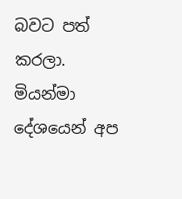බවට පත් කරලා.      මියන්මා දේශයෙන් අප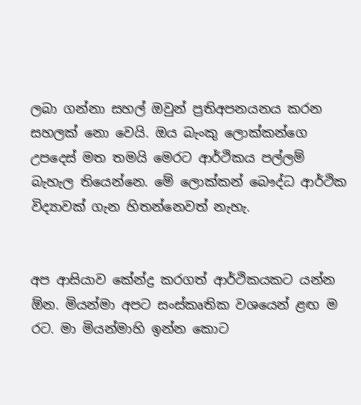ලබා ගන්නා සහල් ඔවුන් ප්‍රතිඅපනයනය කරන සහලක් නො වෙයි. ඔය බැංකු ලොක්කන්ගෙ උපදෙස් මත තමයි මෙරට ආර්ථිකය පල්ලම් බැහැල තියෙන්නෙ. මේ ලොක්කන් බෞද්ධ ආර්ථික විද්‍යාවක් ගැන හිතන්නෙවත් නැහැ.


අප ආසියාව කේන්ද්‍ර කරගත් ආර්ථිකයකට යන්න ඕන. මියන්මා අපට සංස්කෘතික වශයෙන් ළඟ ම රට. මා මියන්මාහි ඉන්න කොට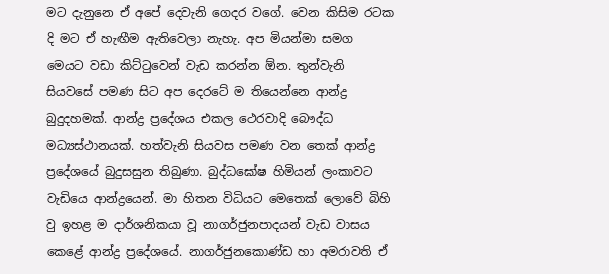මට දැනුනෙ ඒ අපේ දෙවැනි ගෙදර වගේ. වෙන කිසිම රටක දි මට ඒ හැඟීම ඇතිවෙලා නැහැ. අප මියන්මා සමග මෙයට වඩා කිට්ටුවෙන් වැඩ කරන්න ඕන. තුන්වැනි සියවසේ පමණ සිට අප දෙරටේ ම තියෙන්නෙ ආන්ද්‍ර බුදුදහමක්. ආන්ද්‍ර ප්‍රදේශය එකල ථෙරවාදි බෞද්ධ මධ්‍යස්ථානයක්. හත්වැනි සියවස පමණ වන තෙක් ආන්ද්‍ර ප්‍රදේශයේ බුදුසසුන තිබුණා. බුද්ධඝෝෂ හිමියන් ලංකාවට වැඩියෙ ආන්ද්‍රයෙන්. මා හිතන විධියට මෙතෙක් ලොවේ බිහි වු ඉහළ ම දාර්ශනිකයා වූ නාගර්ජුනපාදයන් වැඩ වාසය කෙළේ ආන්ද්‍ර ප්‍රදේශයේ. නාගර්ජුනකොණ්ඩ හා අමරාවති ඒ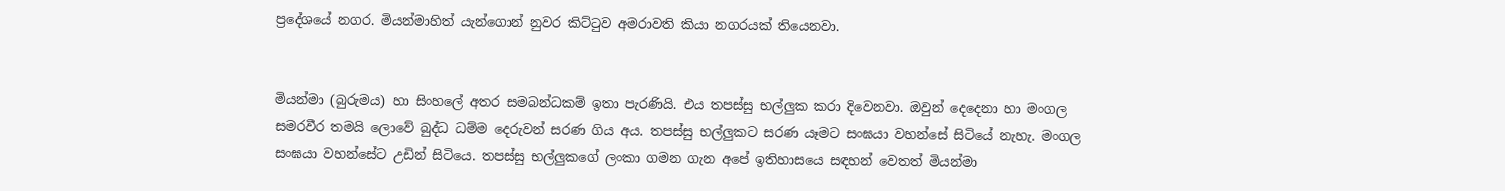ප්‍රදේශයේ නගර. මියන්මාහිත් යැන්ගොන් නුවර කිට්ටුව අමරාවති කියා නගරයක් තියෙනවා.


මියන්මා (බුරුමය) හා සිංහලේ අතර සමබන්ධකම් ඉතා පැරණියි. එය තපස්සු භල්ලුක කරා දිවෙනවා. ඔවුන් දෙදෙනා හා මංගල සමරවීර තමයි ලොවේ බුද්ධ ධම්ම දෙරුවන් සරණ ගිය අය. තපස්සු භල්ලුකට සරණ යෑමට සංඝයා වහන්සේ සිටියේ නැහැ. මංගල සංඝයා වහන්සේට උඩින් සිටියෙ. තපස්සු භල්ලුකගේ ලංකා ගමන ගැන අපේ ඉතිහාසයෙ සඳහන් වෙතත් මියන්මා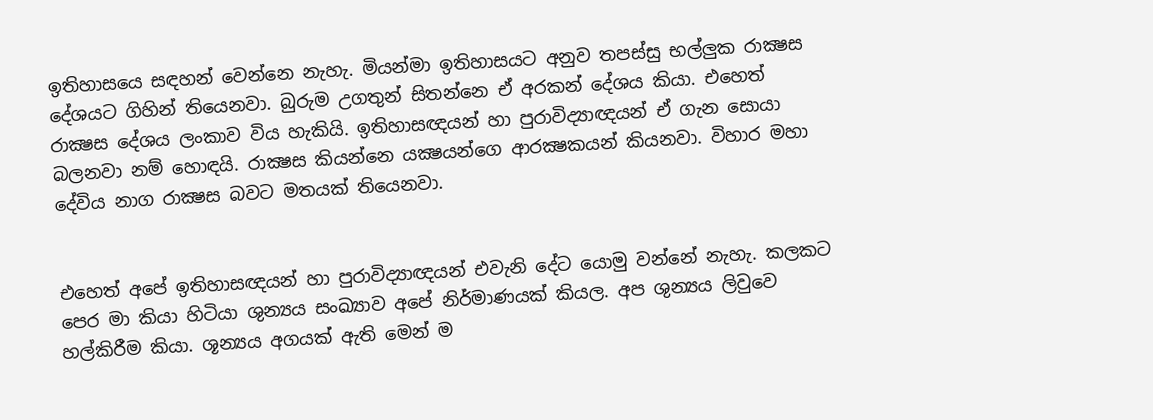ඉතිහාසයෙ සඳහන් වෙන්නෙ නැහැ. මියන්මා ඉතිහාසයට අනුව තපස්සු භල්ලුක රාක්‍ෂස දේශයට ගිහින් තියෙනවා. බුරුම උගතුන් සිතන්නෙ ඒ අරකන් දේශය කියා. එහෙත් රාක්‍ෂස දේශය ලංකාව විය හැකියි. ඉතිහාසඥයන් හා පුරාවිද්‍යාඥයන් ඒ ගැන සොයා බලනවා නම් හොඳයි. රාක්‍ෂස කියන්නෙ යක්‍ෂයන්ගෙ ආරක්‍ෂකයන් කියනවා. විහාර මහා දේවිය නාග රාක්‍ෂස බවට මතයක් තියෙනවා.


එහෙත් අපේ ඉතිහාසඥයන් හා පුරාවිද්‍යාඥයන් එවැනි දේට යොමු වන්නේ නැහැ. කලකට පෙර මා කියා හිටියා ශුන්‍යය සංඛ්‍යාව අපේ නිර්මාණයක් කියල. අප ශුන්‍යය ලිවුවෙ හල්කිරීම කියා. ශූන්‍යය අගයක් ඇති මෙන් ම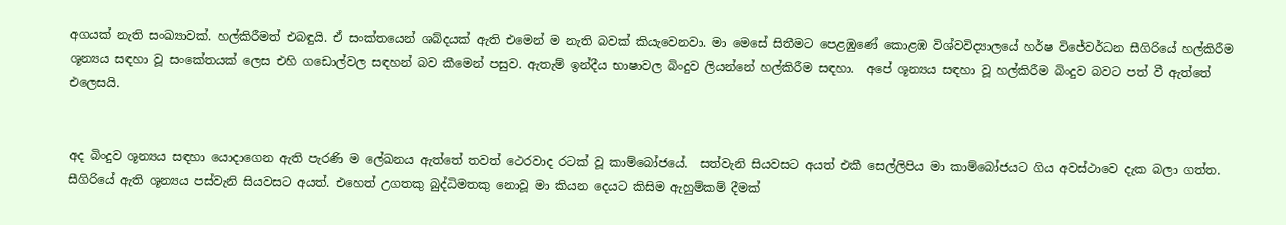අගයක් නැති සංඛ්‍යාවක්. හල්කිරීමත් එබඳුයි. ඒ සංක්තයෙන් ශබ්දයක් ඇති එමෙන් ම නැති බවක් කියැවෙනවා. මා මෙසේ සිතීමට පෙළඹුණේ කොළඹ විශ්වවිද්‍යාලයේ හර්ෂ විජේවර්ධන සීගිරියේ හල්කිරීම ශූන්‍යය සඳහා වූ සංකේතයක් ලෙස එහි ගඩොල්වල සඳහන් බව කීමෙන් පසුව. ඇතැම් ඉන්දීය භාෂාවල බිංදුව ලියන්නේ හල්කිරීම සඳහා.  අපේ ශූන්‍යය සඳහා වූ හල්කිරීම බිංදුව බවට පත් වී ඇත්තේ එලෙසයි.


අද බිංදුව ශූන්‍යය සඳහා යොදාගෙන ඇති පැරණි ම ලේඛනය ඇත්තේ තවත් ථෙරවාද රටක් වූ කාම්බෝජයේ.  සත්වැනි සියවසට අයත් එකී සෙල්ලිපිය මා කාම්බෝජයට ගිය අවස්ථාවෙ දැක බලා ගත්ත. සීගිරියේ ඇති ශූන්‍යය පස්වැනි සියවසට අයත්. එහෙත් උගතකු බුද්ධිමතකු නොවූ මා කියන දෙයට කිසිම ඇහුම්කම් දීමක්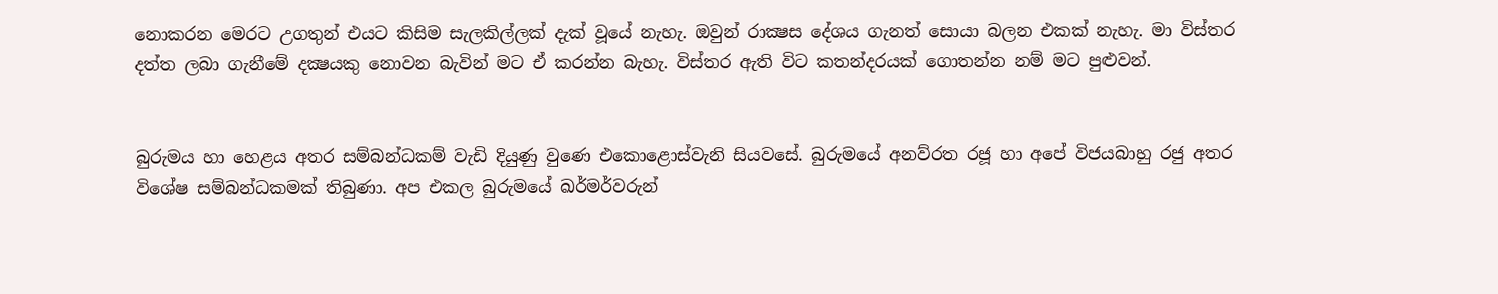නොකරන මෙරට උගතුන් එයට කිසිම සැලකිල්ලක් දැක් වූයේ නැහැ. ඔවුන් රාක්‍ෂස දේශය ගැනත් සොයා බලන එකක් නැහැ. මා විස්තර දත්ත ලබා ගැනීමේ දක්‍ෂයකු නොවන බැවින් මට ඒ කරන්න බැහැ. විස්තර ඇති විට කතන්දරයක් ගොතන්න නම් මට පුළුවන්.


බුරුමය හා හෙළය අතර සම්බන්ධකම් වැඩි දියුණු වුණෙ එකොළොස්වැනි සියවසේ. බුරුමයේ අනව්රත රජූ හා අපේ විජයබාහු රජු අතර විශේෂ සම්බන්ධකමක් තිබුණා. අප එකල බුරුමයේ ඛර්මර්වරුන්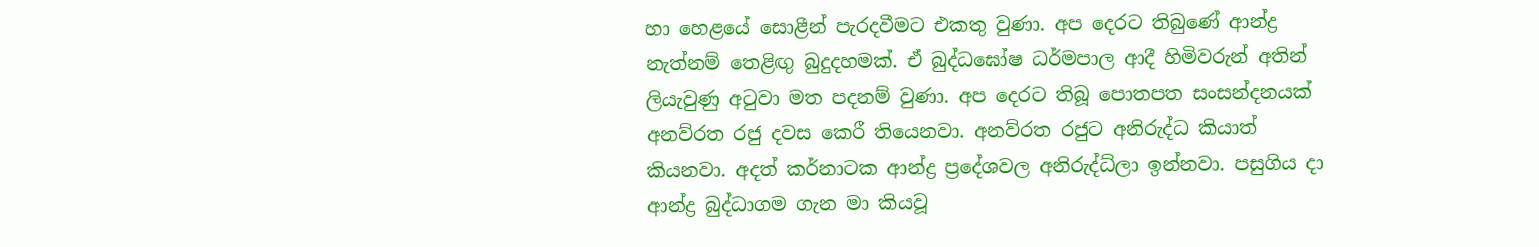හා හෙළයේ සොළීන් පැරදවීමට එකතු වුණා. අප දෙරට තිබුණේ ආන්ද්‍ර නැත්නම් තෙළිඟු බුදුදහමක්. ඒ බුද්ධඝෝෂ ධර්මපාල ආදී හිමිවරුන් අතින් ලියැවුණු අටුවා මත පදනම් වුණා. අප දෙරට තිබූ පොතපත සංසන්දනයක් අනව්රත රජු දවස කෙරී තියෙනවා. අනව්රත රජුට අනිරුද්ධ කියාත් කියනවා. අදත් කර්නාටක ආන්ද්‍ර ප්‍රදේශවල අනිරුද්ධ්ලා ඉන්නවා. පසුගිය දා ආන්ද්‍ර බුද්ධාගම ගැන මා කියවූ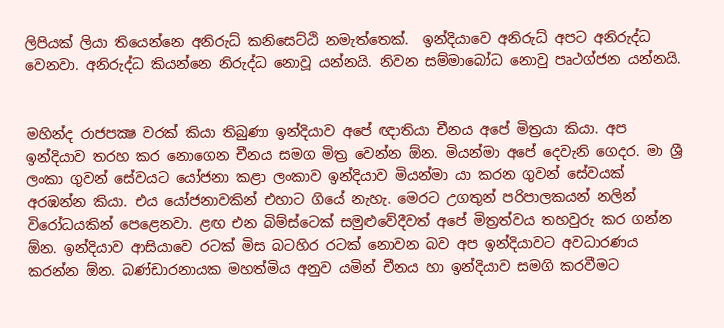ලිපියක් ලියා තියෙන්නෙ අනිරුධ් කනිසෙට්ඨි නමැත්තෙක්.  ඉන්දියාවෙ අනිරුධ් අපට අනිරුද්ධ වෙනවා. අනිරුද්ධ කියන්නෙ නිරුද්ධ නොවූ යන්නයි. නිවන සම්මාබෝධ නොවු පෘථග්ජන යන්නයි.


මහින්ද රාජපක්‍ෂ වරක් කියා තිබුණා ඉන්දියාව අපේ ඥාතියා චීනය අපේ මිත්‍රයා කියා. අප ඉන්දියාව තරහ කර නොගෙන චීනය සමග මිත්‍ර වෙන්න ඕන. මියන්මා අපේ දෙවැනි ගෙදර. මා ශ්‍රී ලංකා ගුවන් සේවයට යෝජනා කළා ලංකාව ඉන්දියාව මියන්මා යා කරන ගුවන් සේවයක් අරඹන්න කියා. එය යෝජනාවකින් එහාට ගියේ නැහැ. මෙරට උගතුන් පරිපාලකයන් නලින් විරෝධයකින් පෙළෙනවා. ළඟ එන බිම්ස්ටෙක් සමුළුවේදීවත් අපේ මිත්‍රත්වය තහවුරු කර ගන්න ඕන. ඉන්දියාව ආසියාවෙ රටක් මිස බටහිර රටක් නොවන බව අප ඉන්දියාවට අවධාරණය කරන්න ඕන. බණ්ඩාරනායක මහත්මිය අනුව යමින් චීනය හා ඉන්දියාව සමගි කරවීමට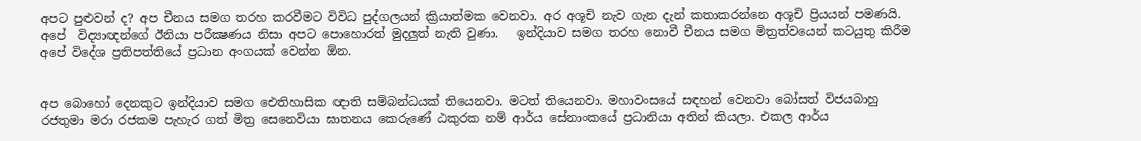අපට පුළුවන් ද? අප චීනය සමග තරහ කරවීමට විවිධ පුද්ගලයන් ක්‍රියාත්මක වෙනවා. අර අශූචි නැව ගැන දැන් කතාකරන්නෙ අශූචි ප්‍රියයන් පමණයි. අපේ  විද්‍යාඥන්ගේ ඊනියා පරීක්‍ෂණය නිසා අපට පොහොරත් මුදලුත් නැති වුණා.   ඉන්දියාව සමග තරහ නොවී චීනය සමග මිත්‍රත්වයෙන් කටයුතු කිරීම අපේ විදේශ ප්‍රතිපත්තියේ ප්‍රධාන අංගයක් වෙන්න ඕන.


අප බොහෝ දෙනකුට ඉන්දියාව සමග ඓතිහාසික ඥාති සම්බන්ධයක් තියෙනවා. මටත් තියෙනවා. මහාවංසයේ සඳහන් වෙනවා බෝසත් විජයබාහු රජතුමා මරා රජකම පැහැර ගත් මිත්‍ර සෙනෙවියා ඝාතනය කෙරුණේ ඨකුරක නම් ආර්ය සේනාංකයේ ප්‍රධානියා අතින් කියලා. එකල ආර්ය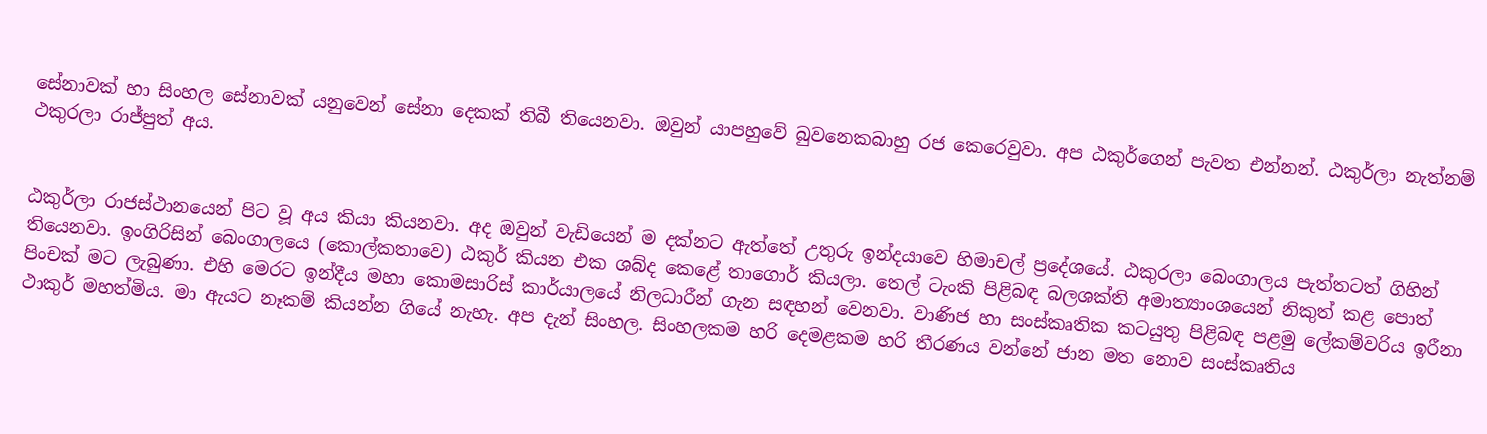සේනාවක් හා සිංහල සේනාවක් යනුවෙන් සේනා දෙකක් තිබී තියෙනවා. ඔවුන් යාපහුවේ බුවනෙකබාහු රජ කෙරෙවුවා. අප ඨකුර්ගෙන් පැවත එන්නන්. ඨකුර්ලා නැත්නම් ථකුරලා රාජ්පුත් අය.


ඨකුර්ලා රාජස්ථානයෙන් පිට වූ අය කියා කියනවා. අද ඔවුන් වැඩියෙන් ම දක්නට ඇත්තේ උතුරු ඉන්දයාවෙ හිමාචල් ප්‍රදේශයේ. ඨකුරලා බෙංගාලය පැත්තටත් ගිහින් තියෙනවා. ඉංගිරිසින් බෙංගාලයෙ (කොල්කතාවෙ) ඨකුර් කියන එක ශබ්ද කෙළේ තාගොර් කියලා. තෙල් ටැංකි පිළිබඳ බලශක්ති අමාත්‍යාංශයෙන් නිකුත් කළ පොත් පිංචක් මට ලැබුණා. එහි මෙරට ඉන්දීය මහා කොමසාරිස් කාර්යාලයේ නිලධාරීන් ගැන සඳහන් වෙනවා. වාණිජ හා සංස්කෘතික කටයුතු පිළිබඳ පළමු ලේකම්වරිය ඉරීනා ථාකුර් මහත්මිය. මා ඇයට නෑකම් කියන්න ගියේ නැහැ. අප දැන් සිංහල. සිංහලකම හරි දෙමළකම හරි තීරණය වන්නේ ජාන මත නොව සංස්කෘතිය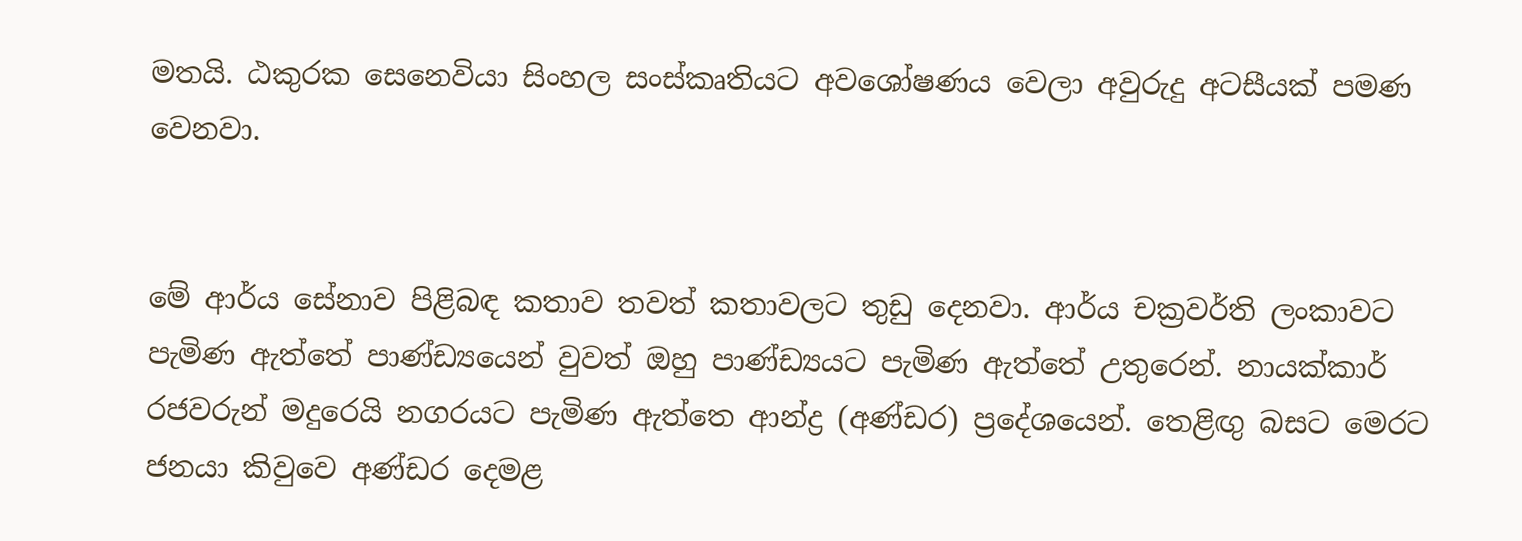මතයි. ඨකුරක සෙනෙවියා සිංහල සංස්කෘතියට අවශෝෂණය වෙලා අවුරුදු අටසීයක් පමණ වෙනවා.


මේ ආර්ය සේනාව පිළිබඳ කතාව තවත් කතාවලට තුඩු දෙනවා. ආර්ය චක්‍රවර්ති ලංකාවට පැමිණ ඇත්තේ පාණ්ඩ්‍යයෙන් වුවත් ඔහු පාණ්ඩ්‍යයට පැමිණ ඇත්තේ උතුරෙන්. නායක්කාර් රජවරුන් මදුරෙයි නගරයට පැමිණ ඇත්තෙ ආන්ද්‍ර (අණ්ඩර) ප්‍රදේශයෙන්. තෙළිඟු බසට මෙරට ජනයා කිවුවෙ අණ්ඩර දෙමළ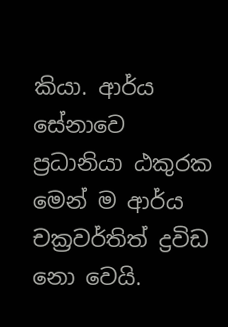කියා. ආර්ය සේනාවෙ ප්‍රධානියා ඨකුරක මෙන් ම ආර්ය චක්‍රවර්තිත් ද්‍රවිඩ නො වෙයි.